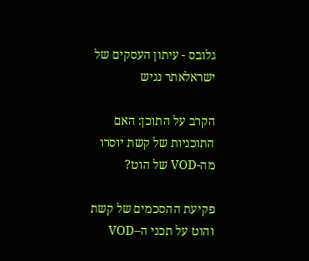גלובס - עיתון העסקים של ישראלאתר נגיש

הקרב על התוכן: האם התוכניות של קשת יוסרו מה-VOD של הוט?

פקיעת ההסכמים של קשת והוט על תכני ה–VOD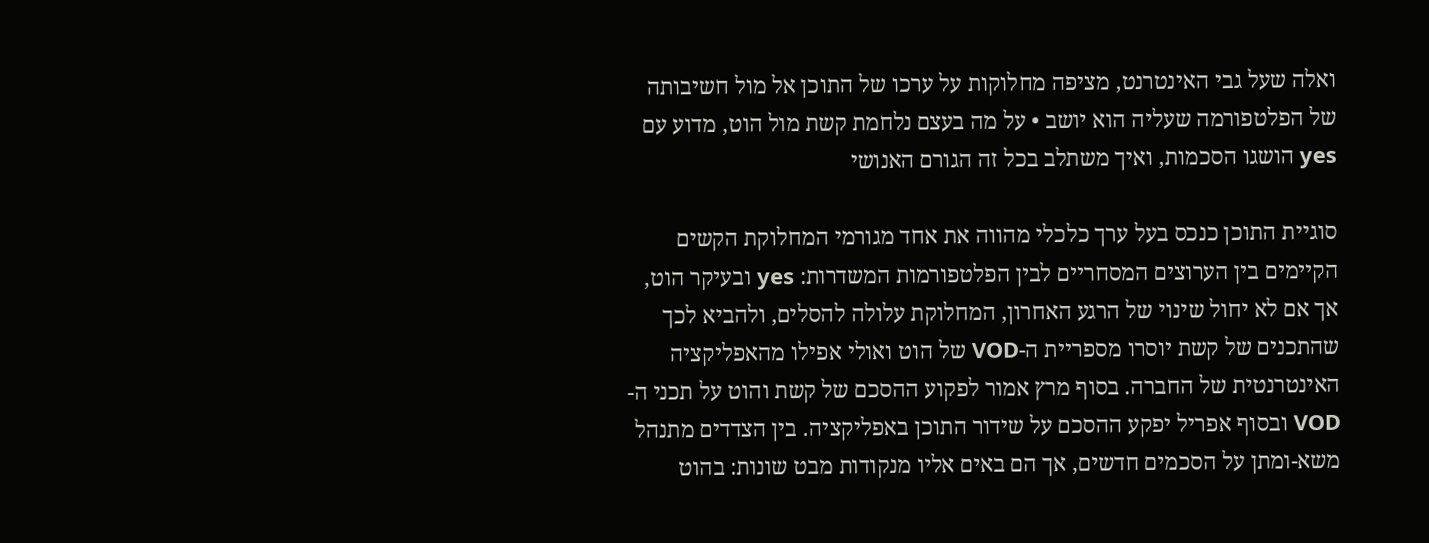ואלה שעל גבי האינטרנט, מציפה מחלוקות על ערכו של התוכן אל מול חשיבותה של הפלטפורמה שעליה הוא יושב • על מה בעצם נלחמת קשת מול הוט, מדוע עם yes הושגו הסכמות, ואיך משתלב בכל זה הגורם האנושי

סוגיית התוכן כנכס בעל ערך כלכלי מהווה את אחד מגורמי המחלוקת הקשים הקיימים בין הערוצים המסחריים לבין הפלטפורמות המשדרות: yes ובעיקר הוט, אך אם לא יחול שינוי של הרגע האחרון, המחלוקת עלולה להסלים, ולהביא לכך שהתכנים של קשת יוסרו מספריית ה-VOD של הוט ואולי אפילו מהאפליקציה האינטרנטית של החברה. בסוף מרץ אמור לפקוע ההסכם של קשת והוט על תכני ה-VOD ובסוף אפריל יפקע ההסכם על שידור התוכן באפליקציה. בין הצדדים מתנהל משא-ומתן על הסכמים חדשים, אך הם באים אליו מנקודות מבט שונות: בהוט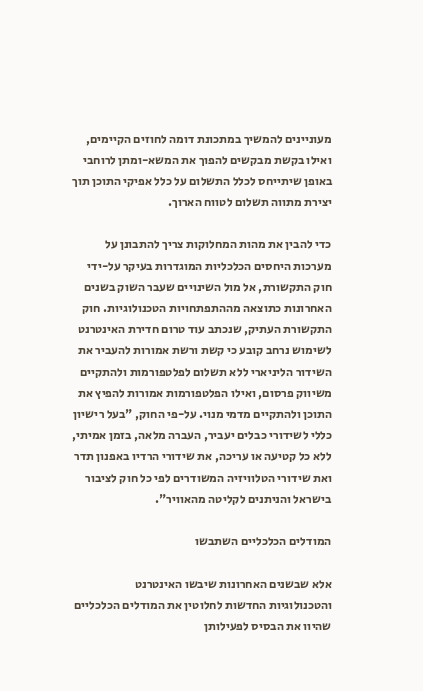מעוניינים להמשיך במתכונת דומה לחוזים הקיימים, ואילו בקשת מבקשים להפוך את המשא-ומתן לרוחבי באופן שיתייחס לכלל התשלום על כלל אפיקי התוכן תוך יצירת מתווה תשלום לטווח הארוך.

כדי להבין את מהות המחלוקות צריך להתבונן על מערכות היחסים הכלכליות המוגדרות בעיקר על-ידי חוק התקשורת, אל מול השינויים שעבר השוק בשנים האחרונות כתוצאה מההתפתחויות הטכנולוגיות. חוק התקשורת העתיק, שנכתב עוד טרום חדירת האינטרנט לשימוש נרחב קובע כי קשת ורשת אמורות להעביר את השידור הליניארי ללא תשלום לפלטפורמות ולהתקיים משיווק פרסום, ואילו הפלטפורמות אמורות להפיץ את התוכן ולהתקיים מדמי מנוי. על-פי החוק, "בעל רישיון כללי לשידורי כבלים יעביר, העברה מלאה, בזמן אמיתי, ללא כל קטיעה או עריכה, את שידורי הרדיו באפנון תדר ואת שידורי הטלוויזיה המשודרים לפי כל חוק לציבור בישראל והניתנים לקליטה מהאוויר".

המודלים הכלכליים השתבשו

אלא שבשנים האחרונות שיבשו האינטרנט והטכנולוגיות החדשות לחלוטין את המודלים הכלכליים שהיוו את הבסיס לפעילותן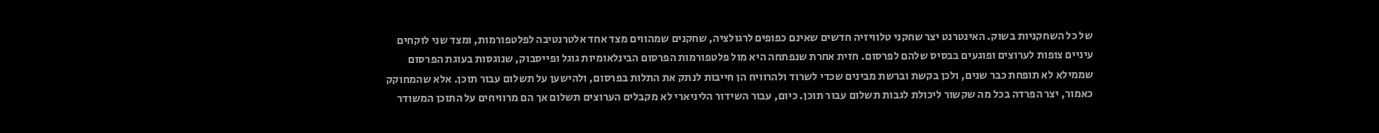של כל השחקניות בשוק. האינטרנט יצר שחקני טלוויזיה חדשים שאינם כפופים לרגולציה, שחקנים שמהווים מצד אחד אלטרנטיבה לפלטפורמות, ומצד שני לוקחים עיניים צופות לערוצים ופוגעים בבסיס שלהם לפרסום. חזית אחרת שנפתחה היא מול פלטפורמות הפרסום הבינלאומיות גוגל ופייסבוק, שנוגסות בעוגת הפרסום שממילא לא תופחת כבר שנים, ולכן בקשת וברשת מבינים שכדי לשרוד ולהרוויח הן חייבות לנתק את התלות בפרסום, ולהישען על תשלום עבור תוכן. אלא שהמחוקק כאמור, יצר הפרדה בכל מה שקשור ליכולת לגבות תשלום עבור תוכן. כיום, עבור השידור הליניארי לא מקבלים הערוצים תשלום אך הם מרוויחים על התוכן המשודר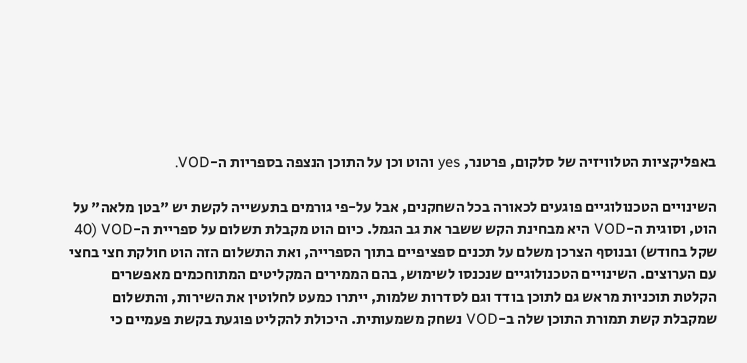באפליקציות הטלוויזיה של סלקום, פרטנר, yes והוט וכן על התוכן הנצפה בספריות ה-VOD.

השינויים הטכנולוגיים פוגעים לכאורה בכל השחקנים, אבל על-פי גורמים בתעשייה לקשת יש "בטן מלאה" על הוט, וסוגית ה-VOD היא מבחינת הקש ששבר את גב הגמל. כיום הוט מקבלת תשלום על ספריית ה-VOD (40 שקל בחודש) ובנוסף הצרכן משלם על תכנים ספציפיים בתוך הספרייה, ואת התשלום הזה הוט חולקת חצי בחצי עם הערוצים. השינויים הטכנולוגיים שנכנסו לשימוש, בהם הממירים המקליטים המתוחכמים מאפשרים הקלטת תוכניות מראש גם לתוכן בודד וגם לסדרות שלמות, ייתרו כמעט לחלוטין את השירות, והתשלום שמקבלת קשת תמורת התוכן שלה ב-VOD נשחק משמעותית. היכולת להקליט פוגעת בקשת פעמיים כי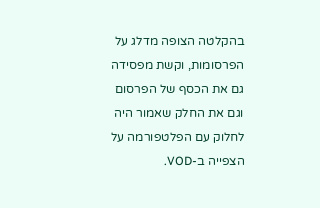בהקלטה הצופה מדלג על הפרסומות, וקשת מפסידה גם את הכסף של הפרסום וגם את החלק שאמור היה לחלוק עם הפלטפורמה על הצפייה ב-VOD.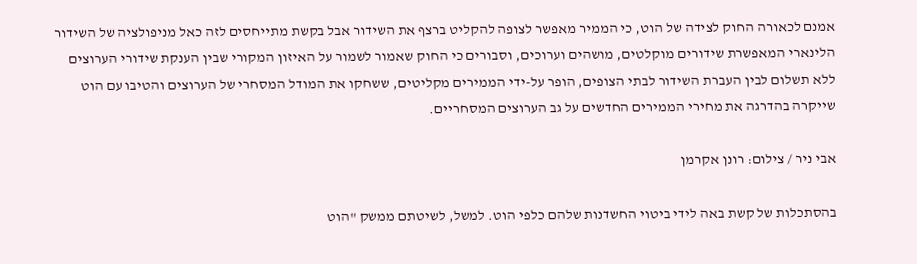אמנם לכאורה החוק לצידה של הוט, כי הממיר מאפשר לצופה להקליט ברצף את השידור אבל בקשת מתייחסים לזה כאל מניפולציה של השידור הלינארי המאפשרת שידורים מוקלטים, מושהים וערוכים, וסבורים כי החוק שאמור לשמור על האיזון המקורי שבין הענקת שידורי הערוצים ללא תשלום לבין העברת השידור לבתי הצופים, הופר על-ידי הממירים מקליטים, ששחקו את המודל המסחרי של הערוצים והטיבו עם הוט שייקרה בהדרגה את מחירי הממירים החדשים על גב הערוצים המסחריים.

אבי ניר / צילום: רונן אקרמן

בהסתכלות של קשת באה לידי ביטוי החשדנות שלהם כלפי הוט. למשל, לשיטתם ממשק "הוט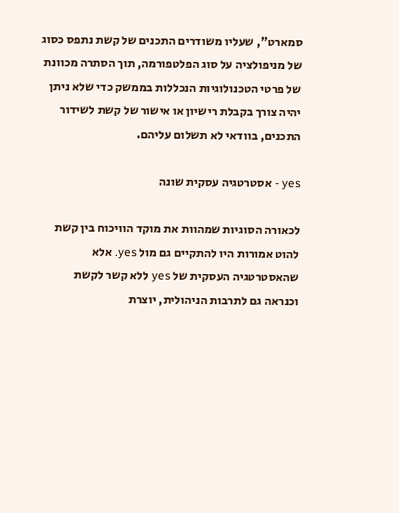סמארט", שעליו משודרים התכנים של קשת נתפס כסוג של מניפולציה על סוג הפלטפורמה, תוך הסתרה מכוונת של פרטי הטכנולוגיות הנכללות בממשק כדי שלא ניתן יהיה צורך בקבלת רישיון או אישור של קשת לשידור התכנים, בוודאי לא תשלום עליהם.

yes - אסטרטגיה עסקית שונה

לכאורה הסוגיות שמהוות את מוקד הוויכוח בין קשת להוט אמורות היו להתקיים גם מול yes. אלא שהאסטרטגיה העסקית של yes ללא קשר לקשת וכנראה גם לתרבות הניהולית, יוצרת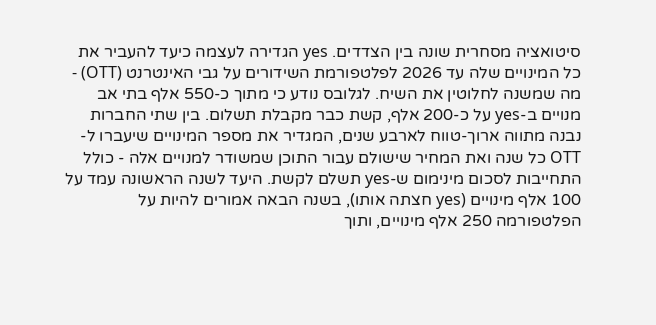סיטואציה מסחרית שונה בין הצדדים. yes הגדירה לעצמה כיעד להעביר את כל המינויים שלה עד 2026 לפלטפורמת השידורים על גבי האינטרנט (OTT) - מה שמשנה לחלוטין את השיח. לגלובס נודע כי מתוך כ-550 אלף בתי אב מנויים ב-yes על כ-200 אלף, קשת כבר מקבלת תשלום. בין שתי החברות נבנה מתווה ארוך-טווח לארבע שנים, המגדיר את מספר המינויים שיעברו ל-OTT כל שנה ואת המחיר שישולם עבור התוכן שמשודר למנויים אלה - כולל התחייבות לסכום מינימום ש-yes תשלם לקשת. היעד לשנה הראשונה עמד על 100 אלף מינויים (yes חצתה אותו), בשנה הבאה אמורים להיות על הפלטפורמה 250 אלף מינויים, ותוך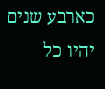כארבע שנים יהיו כל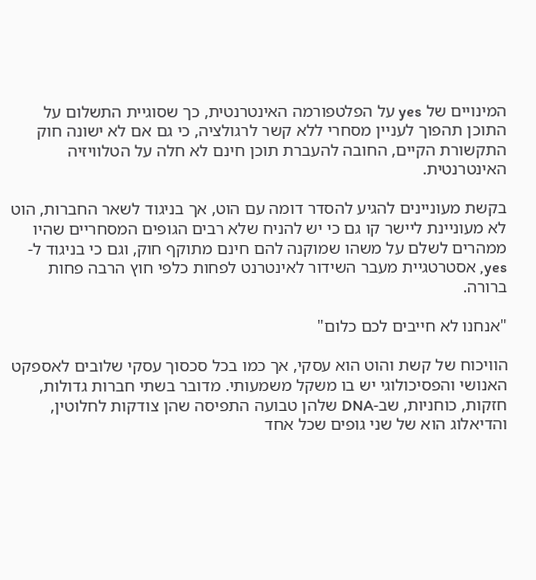המינויים של yes על הפלטפורמה האינטרנטית, כך שסוגיית התשלום על התוכן תהפוך לעניין מסחרי ללא קשר לרגולציה, כי גם אם לא ישונה חוק התקשורת הקיים, החובה להעברת תוכן חינם לא חלה על הטלוויזיה האינטרנטית.

בקשת מעוניינים להגיע להסדר דומה עם הוט, אך בניגוד לשאר החברות, הוט לא מעוניינת ליישר קו גם כי יש להניח שלא רבים הגופים המסחריים שהיו ממהרים לשלם על משהו שמוקנה להם חינם מתוקף חוק, וגם כי בניגוד ל-yes, אסטרטגיית מעבר השידור לאינטרנט לפחות כלפי חוץ הרבה פחות ברורה.

"אנחנו לא חייבים לכם כלום"

הוויכוח של קשת והוט הוא עסקי, אך כמו בכל סכסוך עסקי שלובים לאספקט האנושי והפסיכולוגי יש בו משקל משמעותי. מדובר בשתי חברות גדולות, חזקות, כוחניות, שב-DNA שלהן טבועה התפיסה שהן צודקות לחלוטין, והדיאלוג הוא של שני גופים שכל אחד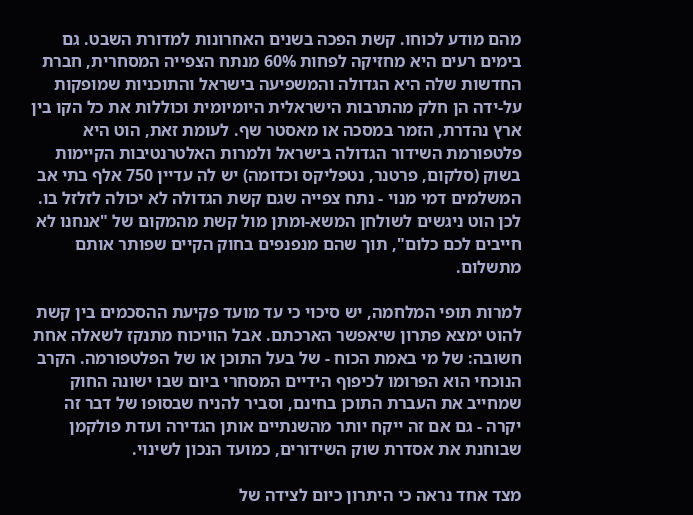מהם מודע לכוחו. קשת הפכה בשנים האחרונות למדורת השבט. גם בימים רעים היא מחזיקה לפחות 60% מנתח הצפייה המסחרית, חברת החדשות שלה היא הגדולה והמשפיעה בישראל והתוכניות שמופקות על-ידה הן חלק מהתרבות הישראלית היומיומית וכוללות את כל הקו בין ארץ נהדרת, הזמר במסכה או מאסטר שף. לעומת זאת, הוט היא פלטפורמת השידור הגדולה בישראל ולמרות האלטרנטיבות הקיימות בשוק (סלקום, פרטנר, נטפליקס וכדומה) יש לה עדיין 750 אלף בתי אב המשלמים דמי מנוי - נתח צפייה שגם קשת הגדולה לא יכולה לזלזל בו. לכן הוט ניגשים לשולחן המשא-ומתן מול קשת מהמקום של "אנחנו לא חייבים לכם כלום", תוך שהם מנפנפים בחוק הקיים שפותר אותם מתשלום.

למרות תופי המלחמה, יש סיכוי כי עד מועד פקיעת ההסכמים בין קשת להוט ימצא פתרון שיאפשר הארכתם. אבל הוויכוח מתנקז לשאלה אחת חשובה: של מי באמת הכוח - של בעל התוכן או של הפלטפורמה. הקרב הנוכחי הוא הפרומו לכיפוף הידיים המסחרי ביום שבו ישונה החוק שמחייב את העברת התוכן בחינם, וסביר להניח שבסופו של דבר זה יקרה - גם אם זה ייקח יותר מהשנתיים אותן הגדירה ועדת פולקמן שבוחנת את אסדרת שוק השידורים, כמועד הנכון לשינוי.

מצד אחד נראה כי היתרון כיום לצידה של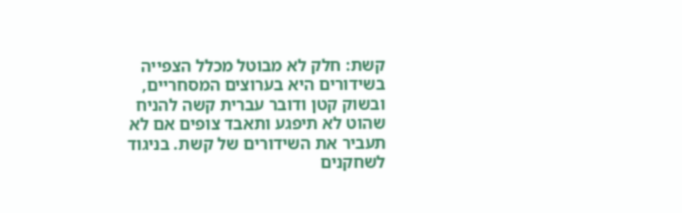קשת: חלק לא מבוטל מכלל הצפייה בשידורים היא בערוצים המסחריים, ובשוק קטן ודובר עברית קשה להניח שהוט לא תיפגע ותאבד צופים אם לא תעביר את השידורים של קשת. בניגוד לשחקנים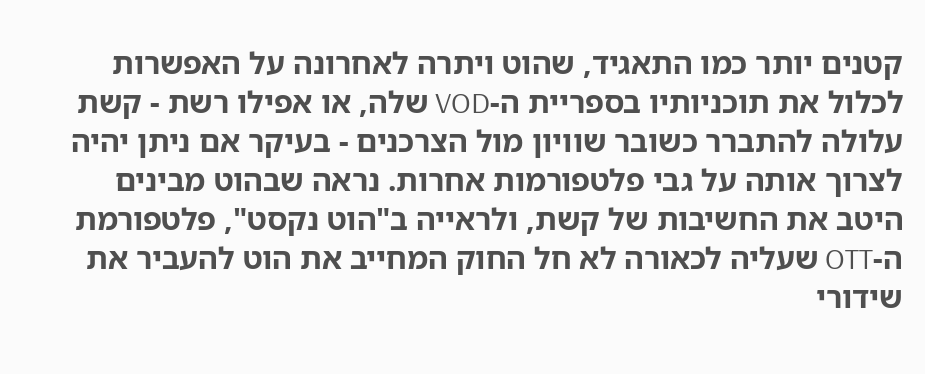קטנים יותר כמו התאגיד, שהוט ויתרה לאחרונה על האפשרות לכלול את תוכניותיו בספריית ה-VOD שלה, או אפילו רשת - קשת עלולה להתברר כשובר שוויון מול הצרכנים - בעיקר אם ניתן יהיה לצרוך אותה על גבי פלטפורמות אחרות. נראה שבהוט מבינים היטב את החשיבות של קשת, ולראייה ב"הוט נקסט", פלטפורמת ה-OTT שעליה לכאורה לא חל החוק המחייב את הוט להעביר את שידורי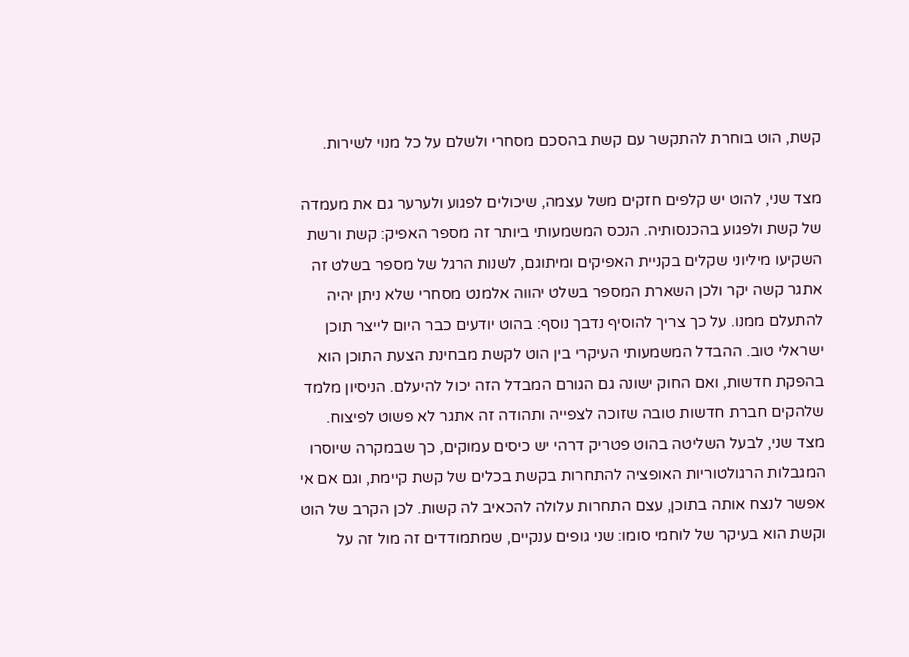קשת, הוט בוחרת להתקשר עם קשת בהסכם מסחרי ולשלם על כל מנוי לשירות.

מצד שני, להוט יש קלפים חזקים משל עצמה, שיכולים לפגוע ולערער גם את מעמדה של קשת ולפגוע בהכנסותיה. הנכס המשמעותי ביותר זה מספר האפיק: קשת ורשת השקיעו מיליוני שקלים בקניית האפיקים ומיתוגם, לשנות הרגל של מספר בשלט זה אתגר קשה יקר ולכן השארת המספר בשלט יהווה אלמנט מסחרי שלא ניתן יהיה להתעלם ממנו. על כך צריך להוסיף נדבך נוסף: בהוט יודעים כבר היום לייצר תוכן ישראלי טוב. ההבדל המשמעותי העיקרי בין הוט לקשת מבחינת הצעת התוכן הוא בהפקת חדשות, ואם החוק ישונה גם הגורם המבדל הזה יכול להיעלם. הניסיון מלמד שלהקים חברת חדשות טובה שזוכה לצפייה ותהודה זה אתגר לא פשוט לפיצוח. מצד שני, לבעל השליטה בהוט פטריק דרהי יש כיסים עמוקים, כך שבמקרה שיוסרו המגבלות הרגולטוריות האופציה להתחרות בקשת בכלים של קשת קיימת, וגם אם אי אפשר לנצח אותה בתוכן, עצם התחרות עלולה להכאיב לה קשות. לכן הקרב של הוט וקשת הוא בעיקר של לוחמי סומו: שני גופים ענקיים, שמתמודדים זה מול זה על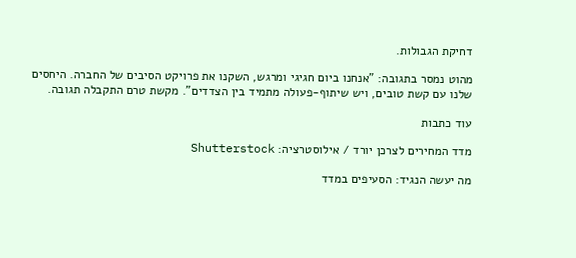דחיקת הגבולות.

מהוט נמסר בתגובה: "אנחנו ביום חגיגי ומרגש, השקנו את פרויקט הסיבים של החברה. היחסים שלנו עם קשת טובים, ויש שיתוף-פעולה מתמיד בין הצדדים". מקשת טרם התקבלה תגובה.

עוד כתבות

מדד המחירים לצרכן יורד / אילוסטרציה: Shutterstock

מה יעשה הנגיד: הסעיפים במדד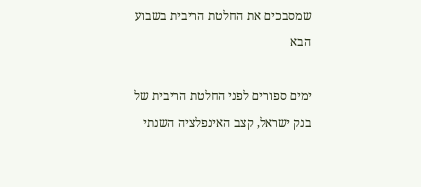שמסבכים את החלטת הריבית בשבוע הבא

ימים ספורים לפני החלטת הריבית של בנק ישראל, קצב האינפלציה השנתי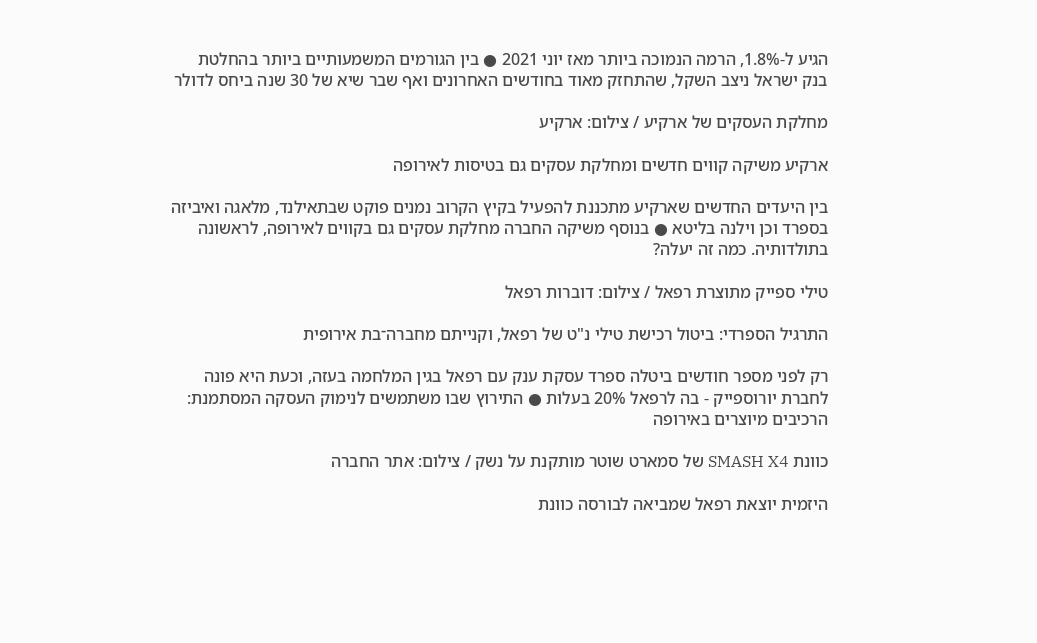הגיע ל-1.8%, הרמה הנמוכה ביותר מאז יוני 2021 ● בין הגורמים המשמעותיים ביותר בהחלטת בנק ישראל ניצב השקל, שהתחזק מאוד בחודשים האחרונים ואף שבר שיא של 30 שנה ביחס לדולר

מחלקת העסקים של ארקיע / צילום: ארקיע

ארקיע משיקה קווים חדשים ומחלקת עסקים גם בטיסות לאירופה

בין היעדים החדשים שארקיע מתכננת להפעיל בקיץ הקרוב נמנים פוקט שבתאילנד, מלאגה ואיביזה בספרד וכן וילנה בליטא ● בנוסף משיקה החברה מחלקת עסקים גם בקווים לאירופה, לראשונה בתולדותיה. כמה זה יעלה?

טילי ספייק מתוצרת רפאל / צילום: דוברות רפאל

התרגיל הספרדי: ביטול רכישת טילי נ"ט של רפאל, וקנייתם מחברה־בת אירופית

רק לפני מספר חודשים ביטלה ספרד עסקת ענק עם רפאל בגין המלחמה בעזה, וכעת היא פונה לחברת יורוספייק - בה לרפאל 20% בעלות ● התירוץ שבו משתמשים לנימוק העסקה המסתמנת: הרכיבים מיוצרים באירופה

כוונת SMASH X4 של סמארט שוטר מותקנת על נשק / צילום: אתר החברה

היזמית יוצאת רפאל שמביאה לבורסה כוונת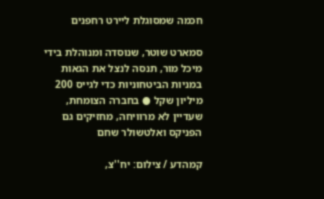חכמה שמסוגלת ליירט רחפנים

סמארט שוטר, שנוסדה ומנוהלת בידי מיכל מור, תנסה לנצל את הגאות במניות הביטחוניות כדי לגייס 200 מיליון שקל ● בחברה הצומחת, שעדיין לא מרוויחה, מחזיקים גם הפניקס ואלטשולר שחם

קמהדע / צילום: יח''צ,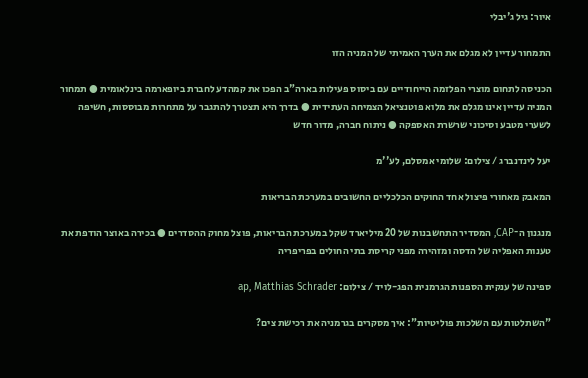איור: גיל ג'יבלי

התמחור עדיין לא מגלם את הערך האמיתי של המניה הזו

הכניסה לתחום מוצרי הפלזמה הייחודיים עם ביסוס פעילות בארה"ב הפכו את קמהדע לחברת ביופארמה בינלאומית ● תמחור המניה עדיין אינו מגלם את מלוא פוטנציאל הצמיחה העתידית ● בדרך היא תצטרך להתגבר על מתחרות מבוססות, חשיפה לשערי מטבע וסיכוני שרשרת האספקה ● ניתוח חברה, מדור חדש

יעל לינדנברג / צילום: שלומי אמסלם, לע''מ

המאבק מאחורי פיצול אחד החוקים הכלכליים החשובים במערכת הבריאות

מנגנון ה־CAP, המסדיר התחשבנות של 20 מיליארד שקל במערכת הבריאות, פוצל מחוק ההסדרים ● בכירה באוצר הודפת את טענות האפליה של הדסה ומזהירה מפני קריסת בתי החולים בפריפריה

ספינה של ענקית הספנות הגרמנית הפג-לויד / צילום: ap, Matthias Schrader

"השתלטות עם השלכות פוליטיות": איך מסקרים בגרמניה את רכישת צים?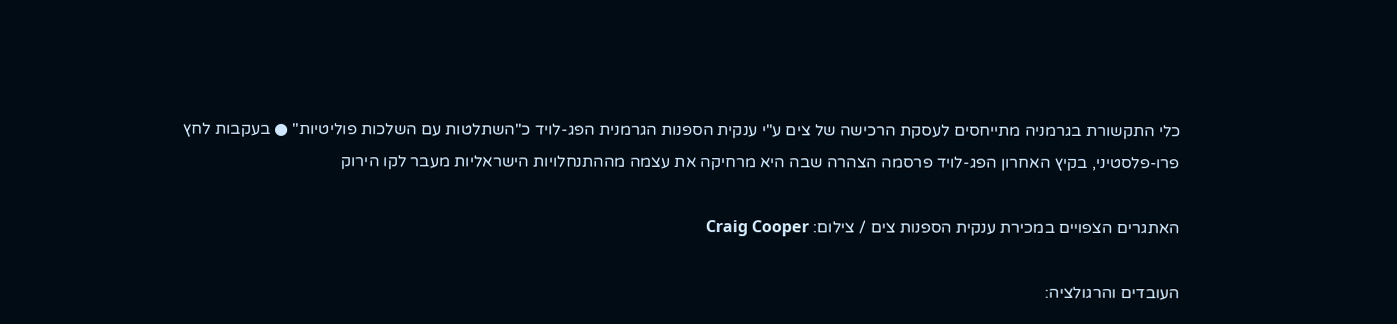כלי התקשורת בגרמניה מתייחסים לעסקת הרכישה של צים ע"י ענקית הספנות הגרמנית הפג-לויד כ"השתלטות עם השלכות פוליטיות" ● בעקבות לחץ פרו-פלסטיני, בקיץ האחרון הפג-לויד פרסמה הצהרה שבה היא מרחיקה את עצמה מההתנחלויות הישראליות מעבר לקו הירוק

האתגרים הצפויים במכירת ענקית הספנות צים / צילום: Craig Cooper

העובדים והרגולציה: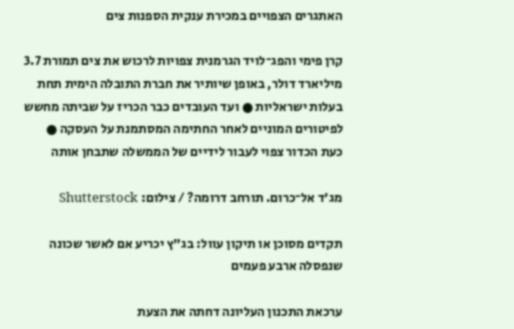האתגרים הצפויים במכירת ענקית הספנות צים

קרן פימי והפג־לויד הגרמנית צפויות לרכוש את צים תמורת 3.7 מיליארד דולר, באופן שיותיר את חברת התובלה הימית תחת בעלות ישראליות ● ועד העובדים כבר הכריז על שביתה מחשש לפיטורים המוניים לאחר החתימה המסתמנת על העסקה ● כעת הכדור צפוי לעבור לידיים של הממשלה שתבחן אותה

מג'ד אל־כרום. תורחב דרומה? / צילום: Shutterstock

תקדים מסוכן או תיקון עוול: בג"ץ יכריע אם לאשר שכונה שנפסלה ארבע פעמים

ערכאת התכנון העליונה דחתה את הצעת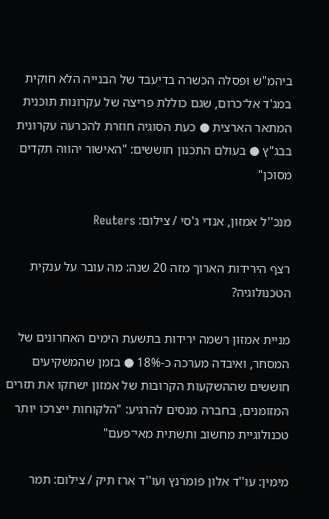ביהמ"ש ופסלה הכשרה בדיעבד של הבנייה הלא חוקית במג'ד אל־כרום, שגם כוללת פריצה של עקרונות תוכנית המתאר הארצית ● כעת הסוגיה חוזרת להכרעה עקרונית בבג"ץ ● בעולם התכנון חוששים: "האישור יהווה תקדים מסוכן"

מנכ''ל אמזון, אנדי ג'סי / צילום: Reuters

רצף הירידות הארוך מזה 20 שנה: מה עובר על ענקית הטכנולוגיה?

מניית אמזון רשמה ירידות בתשעת הימים האחרונים של המסחר, ואיבדה מערכה כ-18% ● בזמן שהמשקיעים חוששים שההשקעות הקרובות של אמזון ישחקו את תזרים המזומנים, בחברה מנסים להרגיע: "הלקוחות ייצרכו יותר טכנולוגיית מחשוב ותשתית מאי־פעם"

מימין: עו''ד אלון פומרנץ ועו''ד ארז תיק / צילום: תמר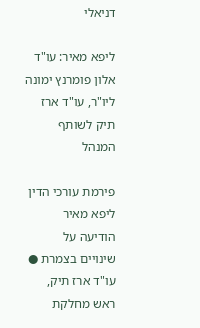דניאלי

ליפא מאיר: עו"ד אלון פומרנץ ימונה ליו"ר, עו"ד ארז תיק לשותף המנהל

פירמת עורכי הדין ליפא מאיר הודיעה על שינויים בצמרת ● עו"ד ארז תיק, ראש מחלקת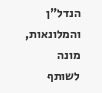הנדל"ן והמלונאות, מונה לשותף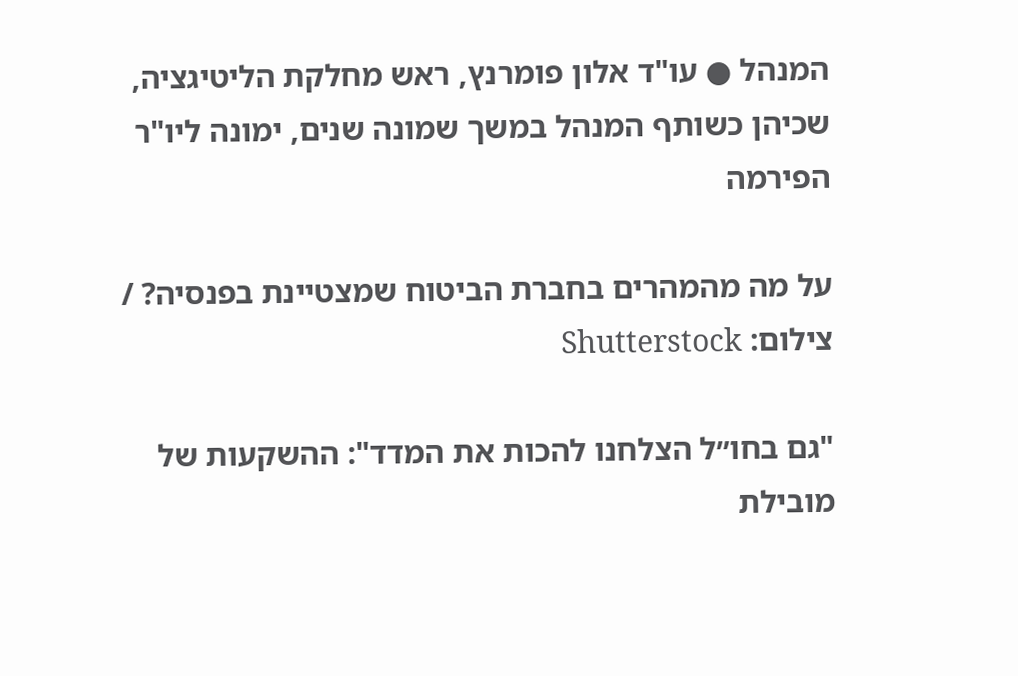המנהל ● עו"ד אלון פומרנץ, ראש מחלקת הליטיגציה, שכיהן כשותף המנהל במשך שמונה שנים, ימונה ליו"ר הפירמה

על מה מהמהרים בחברת הביטוח שמצטיינת בפנסיה? / צילום: Shutterstock

"גם בחו״ל הצלחנו להכות את המדד": ההשקעות של מובילת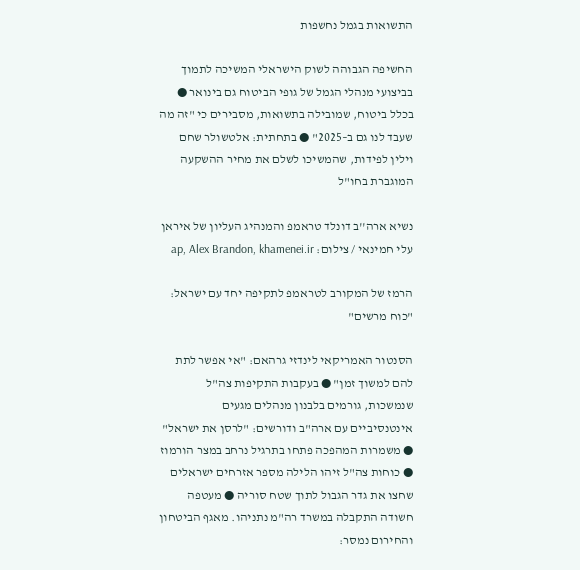התשואות בגמל נחשפות

החשיפה הגבוהה לשוק הישראלי המשיכה לתמוך בביצועי מנהלי הגמל של גופי הביטוח גם בינואר ● בכלל ביטוח, שמובילה בתשואות, מסבירים כי "זה מה שעבד לנו גם ב–2025" ● בתחתית: אלטשולר שחם וילין לפידות, שהמשיכו לשלם את מחיר ההשקעה המוגברת בחו"ל

נשיא ארה''ב דונלד טראמפ והמנהיג העליון של איראן עלי חמינאי / צילום: ap, Alex Brandon, khamenei.ir

הרמז של המקורב לטראמפ לתקיפה יחד עם ישראל: "כוח מרשים"

הסנטור האמריקאי לינדזי גרהאם: "אי אפשר לתת להם למשוך זמן" ● בעקבות התקיפות צה"ל שנמשכות, גורמים בלבנון מנהלים מגעים אינטנסיביים עם ארה"ב ודורשים: "לרסן את ישראל" ● משמרות המהפכה פתחו בתרגיל נרחב במצר הורמוז ● כוחות צה"ל זיהו הלילה מספר אזרחים ישראלים שחצו את גדר הגבול לתוך שטח סוריה ● מעטפה חשודה התקבלה במשרד רה"מ נתניהו. מאגף הביטחון והחירום נמסר: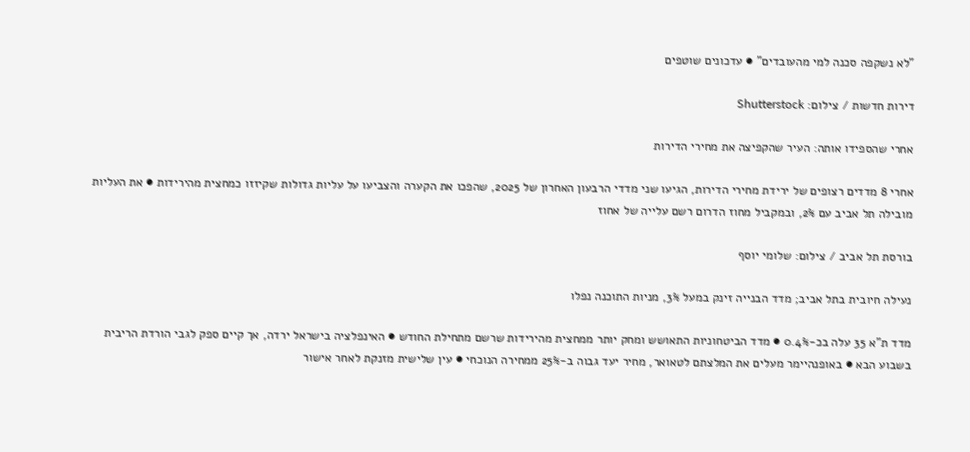"לא נשקפה סכנה למי מהעובדים" ● עדכונים שוטפים

דירות חדשות / צילום: Shutterstock

אחרי שהספידו אותה: העיר שהקפיצה את מחירי הדירות

אחרי 8 מדדים רצופים של ירידת מחירי הדירות, הגיעו שני מדדי הרבעון האחרון של 2025, שהפכו את הקערה והצביעו על עליות גדולות שקיזזו כמחצית מהירידות ● את העליות מובילה תל אביב עם 2%, ובמקביל מחוז הדרום רשם עלייה של אחוז

בורסת תל אביב / צילום: שלומי יוסף

נעילה חיובית בתל אביב; מדד הבנייה זינק במעל 3%, מניות התוכנה נפלו

מדד ת"א 35 עלה בכ-0.4% ● מדד הביטחוניות התאושש ומחק יותר ממחצית מהירידות שרשם מתחילת החודש ● האינפלציה בישראל ירדה, אך קיים ספק לגבי הורדת הריבית בשבוע הבא ● באופנהיימר מעלים את המלצתם לטאואר, מחיר יעד גבוה ב-25% ממחירה הנוכחי ● עין שלישית מזנקת לאחר אישור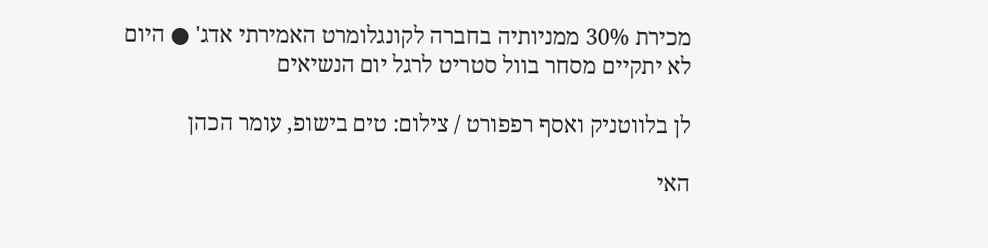מכירת 30% ממניותיה בחברה לקונגלומרט האמירתי אדג' ● היום לא יתקיים מסחר בוול סטריט לרגל יום הנשיאים

לן בלווטניק ואסף רפפורט / צילום: טים בישופ, עומר הכהן

האי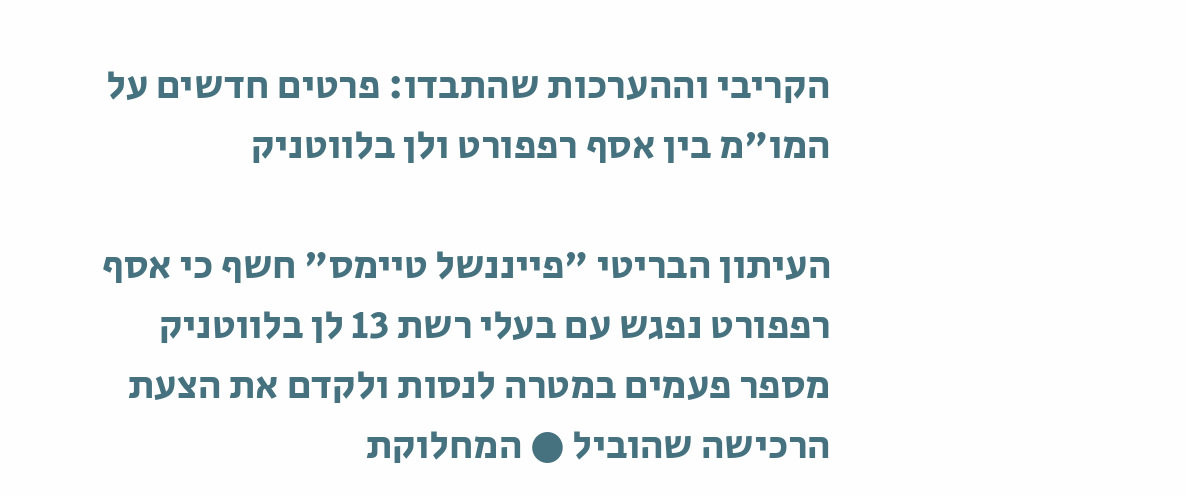הקריבי וההערכות שהתבדו: פרטים חדשים על המו"מ בין אסף רפפורט ולן בלווטניק

העיתון הבריטי "פייננשל טיימס" חשף כי אסף רפפורט נפגש עם בעלי רשת 13 לן בלווטניק מספר פעמים במטרה לנסות ולקדם את הצעת הרכישה שהוביל ● המחלוקת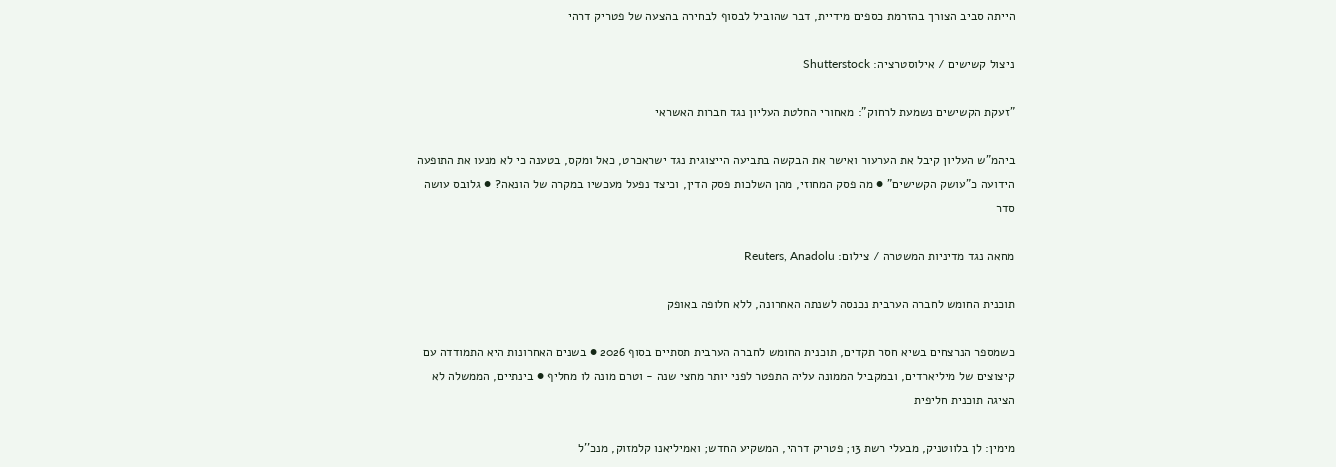הייתה סביב הצורך בהזרמת כספים מידיית, דבר שהוביל לבסוף לבחירה בהצעה של פטריק דרהי

ניצול קשישים / אילוסטרציה: Shutterstock

"זעקת הקשישים נשמעת לרחוק": מאחורי החלטת העליון נגד חברות האשראי

ביהמ"ש העליון קיבל את הערעור ואישר את הבקשה בתביעה הייצוגית נגד ישראכרט, כאל ומקס, בטענה כי לא מנעו את התופעה הידועה כ"עושק הקשישים" ● מה פסק המחוזי, מהן השלכות פסק הדין, וכיצד נפעל מעכשיו במקרה של הונאה? ● גלובס עושה סדר

מחאה נגד מדיניות המשטרה / צילום: Reuters, Anadolu

תוכנית החומש לחברה הערבית נכנסה לשנתה האחרונה, ללא חלופה באופק

כשמספר הנרצחים בשיא חסר תקדים, תוכנית החומש לחברה הערבית תסתיים בסוף 2026 ● בשנים האחרונות היא התמודדה עם קיצוצים של מיליארדים, ובמקביל הממונה עליה התפטר לפני יותר מחצי שנה - וטרם מונה לו מחליף ● בינתיים, הממשלה לא הציגה תוכנית חליפית

מימין: לן בלווטניק, מבעלי רשת 13; פטריק דרהי, המשקיע החדש; ואמיליאנו קלמזוק, מנכ''ל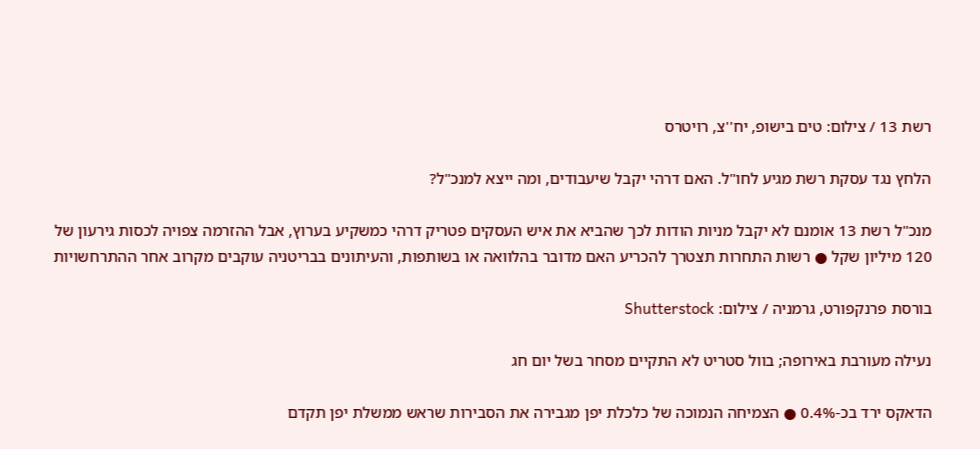רשת 13 / צילום: טים בישופ, יח''צ, רויטרס

הלחץ נגד עסקת רשת מגיע לחו"ל. האם דרהי יקבל שיעבודים, ומה ייצא למנכ"ל?

מנכ"ל רשת 13 אומנם לא יקבל מניות הודות לכך שהביא את איש העסקים פטריק דרהי כמשקיע בערוץ, אבל ההזרמה צפויה לכסות גירעון של 120 מיליון שקל ● רשות התחרות תצטרך להכריע האם מדובר בהלוואה או בשותפות, והעיתונים בבריטניה עוקבים מקרוב אחר ההתרחשויות

בורסת פרנקפורט, גרמניה / צילום: Shutterstock

נעילה מעורבת באירופה; בוול סטריט לא התקיים מסחר בשל יום חג

הדאקס ירד בכ-0.4% ● הצמיחה הנמוכה של כלכלת יפן מגבירה את הסבירות שראש ממשלת יפן תקדם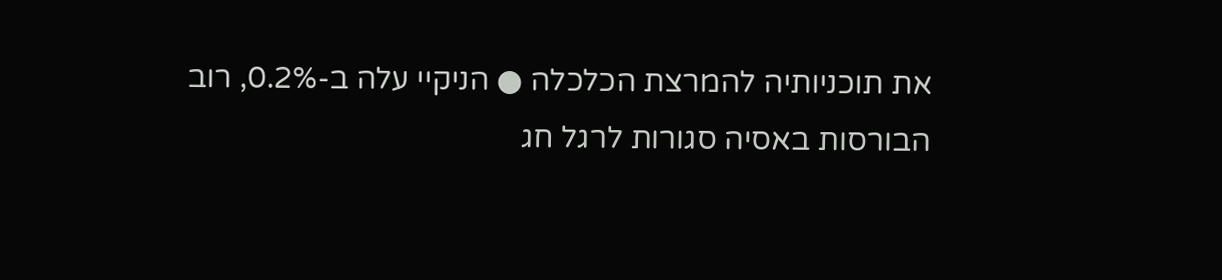את תוכניותיה להמרצת הכלכלה ● הניקיי עלה ב-0.2%, רוב הבורסות באסיה סגורות לרגל חג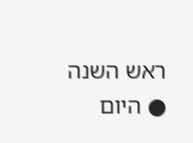ראש השנה ● היום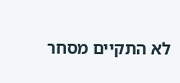לא התקיים מסחר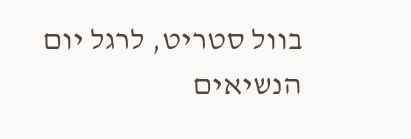בוול סטריט, לרגל יום הנשיאים